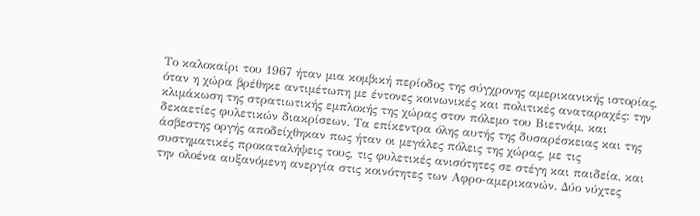Το καλοκαίρι του 1967 ήταν μια κομβική περίοδος της σύγχρονης αμερικανικής ιστορίας, όταν η χώρα βρέθηκε αντιμέτωπη με έντονες κοινωνικές και πολιτικές αναταραχές: την κλιμάκωση της στρατιωτικής εμπλοκής της χώρας στον πόλεμο του Βιετνάμ, και δεκαετίες φυλετικών διακρίσεων. Τα επίκεντρα όλης αυτής της δυσαρέσκειας και της άσβεστης οργής αποδείχθηκαν πως ήταν οι μεγάλες πόλεις της χώρας, με τις συστηματικές προκαταλήψεις τους, τις φυλετικές ανισότητες σε στέγη και παιδεία, και την ολοένα αυξανόμενη ανεργία στις κοινότητες των Αφρο-αμερικανών. Δύο νύχτες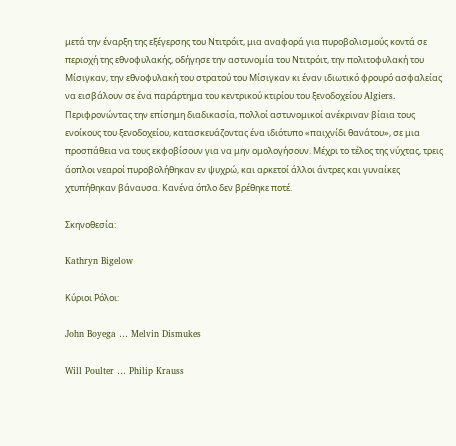μετά την έναρξη της εξέγερσης του Ντιτρόιτ, μια αναφορά για πυροβολισμούς κοντά σε περιοχή της εθνοφυλακής, οδήγησε την αστυνομία του Ντιτρόιτ, την πολιτοφυλακή του Μίσιγκαν, την εθνοφυλακή του στρατού του Μίσιγκαν κι έναν ιδιωτικό φρουρό ασφαλείας να εισβάλουν σε ένα παράρτημα του κεντρικού κτιρίου του ξενοδοχείου Algiers. Περιφρονώντας την επίσημη διαδικασία, πολλοί αστυνομικοί ανέκριναν βίαια τους ενοίκους του ξενοδοχείου, κατασκευάζοντας ένα ιδιότυπο «παιχνίδι θανάτου», σε μια προσπάθεια να τους εκφοβίσουν για να μην ομολογήσουν. Μέχρι το τέλος της νύχτας, τρεις άοπλοι νεαροί πυροβολήθηκαν εν ψυχρώ, και αρκετοί άλλοι άντρες και γυναίκες χτυπήθηκαν βάναυσα. Κανένα όπλο δεν βρέθηκε ποτέ.

Σκηνοθεσία:

Kathryn Bigelow

Κύριοι Ρόλοι:

John Boyega … Melvin Dismukes

Will Poulter … Philip Krauss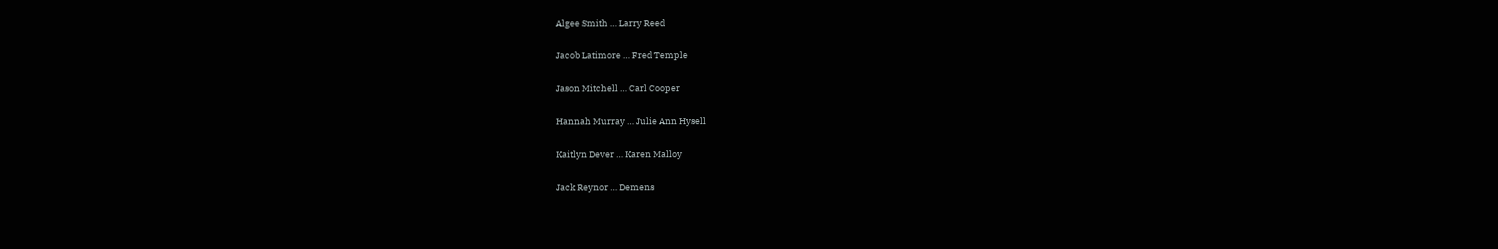Algee Smith … Larry Reed

Jacob Latimore … Fred Temple

Jason Mitchell … Carl Cooper

Hannah Murray … Julie Ann Hysell

Kaitlyn Dever … Karen Malloy

Jack Reynor … Demens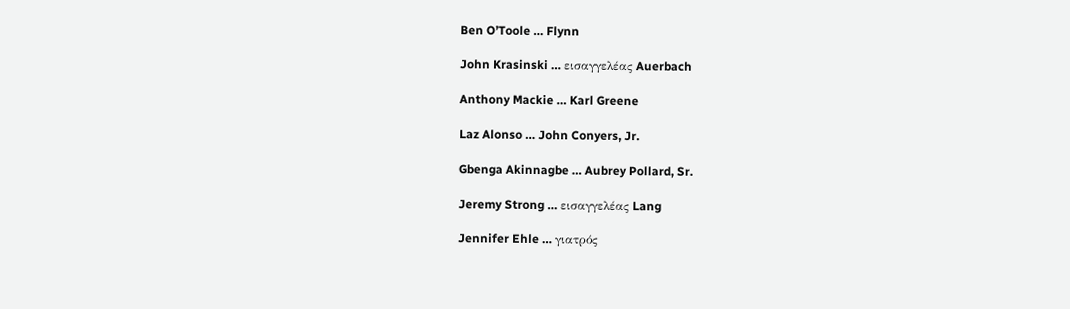Ben O’Toole … Flynn

John Krasinski … εισαγγελέας Auerbach

Anthony Mackie … Karl Greene

Laz Alonso … John Conyers, Jr.

Gbenga Akinnagbe … Aubrey Pollard, Sr.

Jeremy Strong … εισαγγελέας Lang

Jennifer Ehle … γιατρός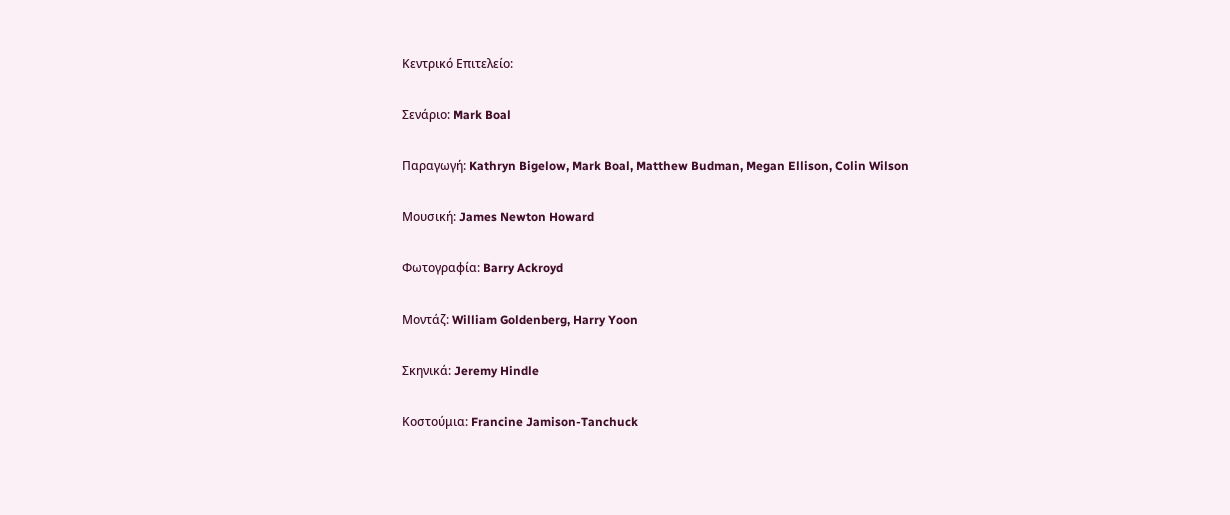Κεντρικό Επιτελείο:

Σενάριο: Mark Boal

Παραγωγή: Kathryn Bigelow, Mark Boal, Matthew Budman, Megan Ellison, Colin Wilson

Μουσική: James Newton Howard

Φωτογραφία: Barry Ackroyd

Μοντάζ: William Goldenberg, Harry Yoon

Σκηνικά: Jeremy Hindle

Κοστούμια: Francine Jamison-Tanchuck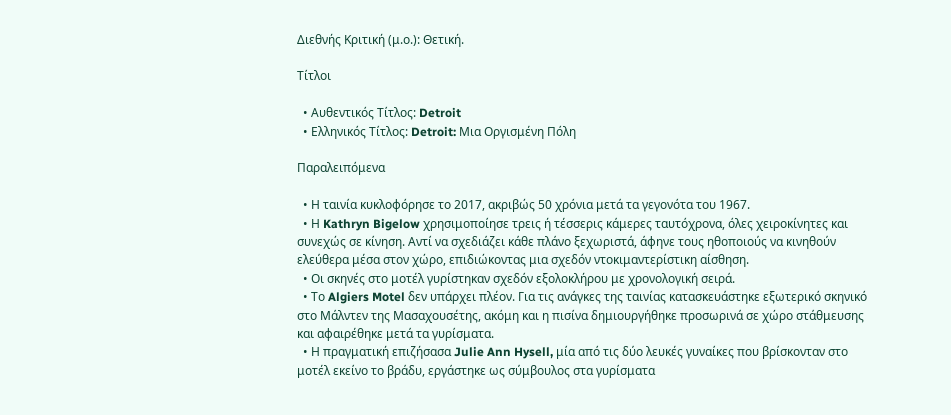Διεθνής Κριτική (μ.ο.): Θετική.

Τίτλοι

  • Αυθεντικός Τίτλος: Detroit
  • Ελληνικός Τίτλος: Detroit: Μια Οργισμένη Πόλη

Παραλειπόμενα

  • Η ταινία κυκλοφόρησε το 2017, ακριβώς 50 χρόνια μετά τα γεγονότα του 1967.
  • Η Kathryn Bigelow χρησιμοποίησε τρεις ή τέσσερις κάμερες ταυτόχρονα, όλες χειροκίνητες και συνεχώς σε κίνηση. Αντί να σχεδιάζει κάθε πλάνο ξεχωριστά, άφηνε τους ηθοποιούς να κινηθούν ελεύθερα μέσα στον χώρο, επιδιώκοντας μια σχεδόν ντοκιμαντερίστικη αίσθηση.
  • Οι σκηνές στο μοτέλ γυρίστηκαν σχεδόν εξολοκλήρου με χρονολογική σειρά.
  • Το Algiers Motel δεν υπάρχει πλέον. Για τις ανάγκες της ταινίας κατασκευάστηκε εξωτερικό σκηνικό στο Μάλντεν της Μασαχουσέτης, ακόμη και η πισίνα δημιουργήθηκε προσωρινά σε χώρο στάθμευσης και αφαιρέθηκε μετά τα γυρίσματα.
  • Η πραγματική επιζήσασα Julie Ann Hysell, μία από τις δύο λευκές γυναίκες που βρίσκονταν στο μοτέλ εκείνο το βράδυ, εργάστηκε ως σύμβουλος στα γυρίσματα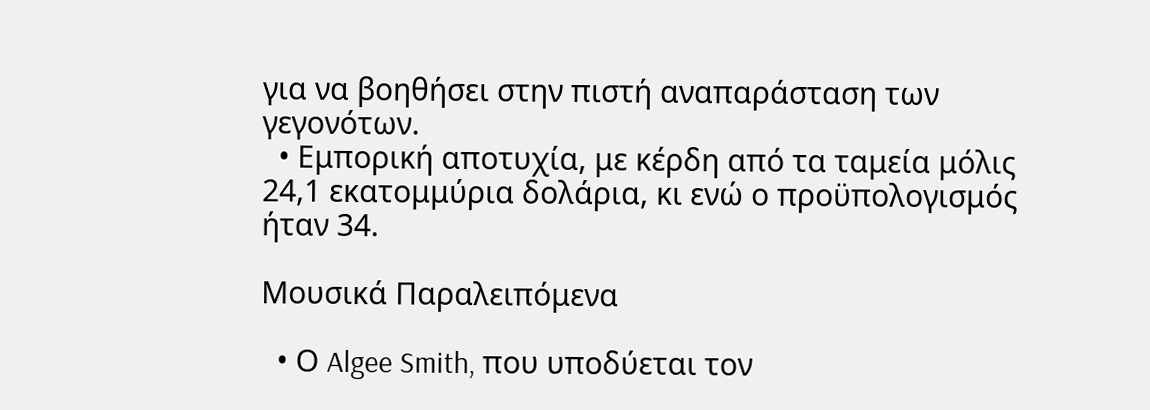για να βοηθήσει στην πιστή αναπαράσταση των γεγονότων.
  • Εμπορική αποτυχία, με κέρδη από τα ταμεία μόλις 24,1 εκατομμύρια δολάρια, κι ενώ ο προϋπολογισμός ήταν 34.

Μουσικά Παραλειπόμενα

  • Ο Algee Smith, που υποδύεται τον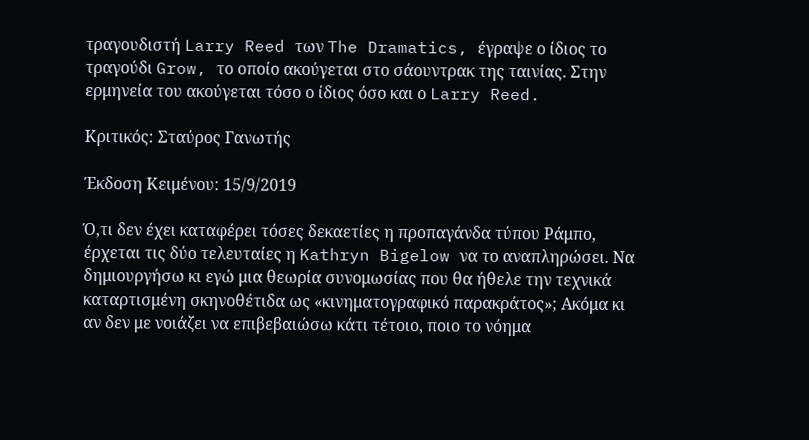τραγουδιστή Larry Reed των The Dramatics, έγραψε ο ίδιος το τραγούδι Grow, το οποίο ακούγεται στο σάουντρακ της ταινίας. Στην ερμηνεία του ακούγεται τόσο ο ίδιος όσο και ο Larry Reed.

Κριτικός: Σταύρος Γανωτής

Έκδοση Κειμένου: 15/9/2019

Ό,τι δεν έχει καταφέρει τόσες δεκαετίες η προπαγάνδα τύπου Ράμπο, έρχεται τις δύο τελευταίες η Kathryn Bigelow να το αναπληρώσει. Να δημιουργήσω κι εγώ μια θεωρία συνομωσίας που θα ήθελε την τεχνικά καταρτισμένη σκηνοθέτιδα ως «κινηματογραφικό παρακράτος»; Ακόμα κι αν δεν με νοιάζει να επιβεβαιώσω κάτι τέτοιο, ποιο το νόημα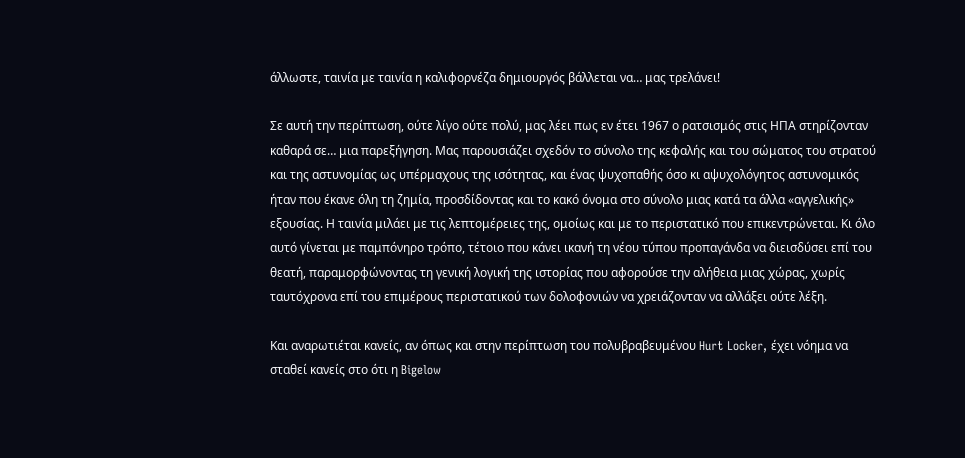άλλωστε, ταινία με ταινία η καλιφορνέζα δημιουργός βάλλεται να… μας τρελάνει!

Σε αυτή την περίπτωση, ούτε λίγο ούτε πολύ, μας λέει πως εν έτει 1967 ο ρατσισμός στις ΗΠΑ στηρίζονταν καθαρά σε… μια παρεξήγηση. Μας παρουσιάζει σχεδόν το σύνολο της κεφαλής και του σώματος του στρατού και της αστυνομίας ως υπέρμαχους της ισότητας, και ένας ψυχοπαθής όσο κι αψυχολόγητος αστυνομικός ήταν που έκανε όλη τη ζημία, προσδίδοντας και το κακό όνομα στο σύνολο μιας κατά τα άλλα «αγγελικής» εξουσίας. Η ταινία μιλάει με τις λεπτομέρειες της, ομοίως και με το περιστατικό που επικεντρώνεται. Κι όλο αυτό γίνεται με παμπόνηρο τρόπο, τέτοιο που κάνει ικανή τη νέου τύπου προπαγάνδα να διεισδύσει επί του θεατή, παραμορφώνοντας τη γενική λογική της ιστορίας που αφορούσε την αλήθεια μιας χώρας, χωρίς ταυτόχρονα επί του επιμέρους περιστατικού των δολοφονιών να χρειάζονταν να αλλάξει ούτε λέξη.

Και αναρωτιέται κανείς, αν όπως και στην περίπτωση του πολυβραβευμένου Hurt Locker, έχει νόημα να σταθεί κανείς στο ότι η Bigelow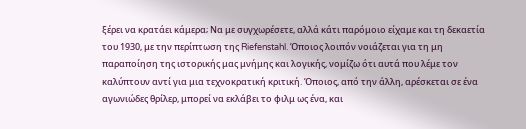ξέρει να κρατάει κάμερα; Να με συγχωρέσετε, αλλά κάτι παρόμοιο είχαμε και τη δεκαετία του 1930, με την περίπτωση της Riefenstahl. Όποιος λοιπόν νοιάζεται για τη μη παραποίηση της ιστορικής μας μνήμης και λογικής, νομίζω ότι αυτά που λέμε τον καλύπτουν αντί για μια τεχνοκρατική κριτική. Όποιος, από την άλλη, αρέσκεται σε ένα αγωνιώδες θρίλερ, μπορεί να εκλάβει το φιλμ ως ένα, και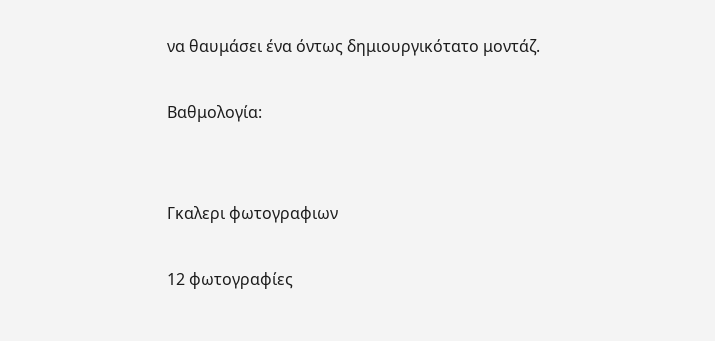να θαυμάσει ένα όντως δημιουργικότατο μοντάζ.

Βαθμολογία:


Γκαλερι φωτογραφιων

12 φωτογραφίες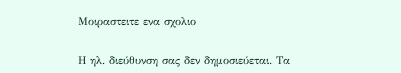Μοιραστειτε ενα σχολιο

Η ηλ. διεύθυνση σας δεν δημοσιεύεται. Τα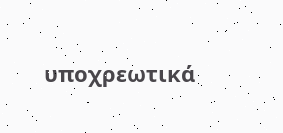υποχρεωτικά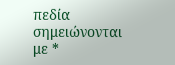πεδία σημειώνονται με *